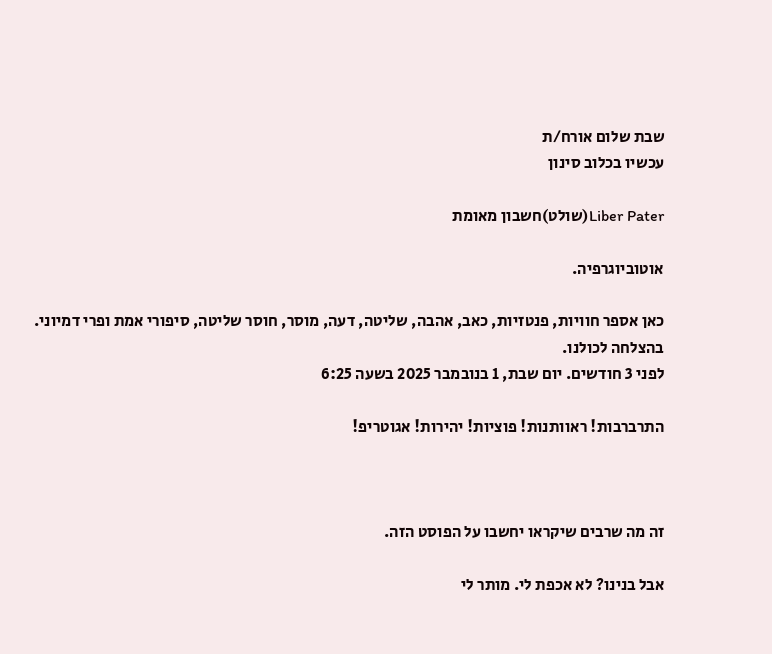שבת שלום אורח/ת
עכשיו בכלוב סינון

Liber Pater(שולט)חשבון מאומת

אוטוביוגרפיה.

כאן אספר חוויות, פנטזיות, כאב, אהבה, שליטה, דעה, מוסר, חוסר שליטה, סיפורי אמת ופרי דמיוני.
בהצלחה לכולנו.
לפני 3 חודשים. יום שבת, 1 בנובמבר 2025 בשעה 6:25

התרברבות! ראוותנות! פוציות! יהירות! אגוטריפ!



זה מה שרבים שיקראו יחשבו על הפוסט הזה.

אבל בנינו? לא אכפת לי. מותר לי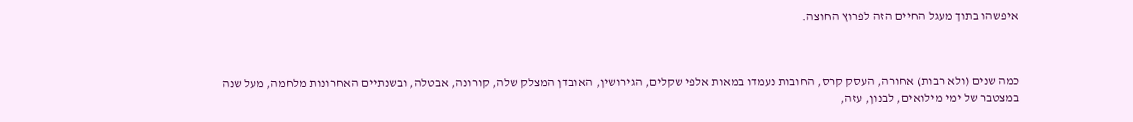איפשהו בתוך מעגל החיים הזה לפרוץ החוצה.



כמה שנים (ולא רבות) אחורה, העסק קרס, החובות נעמדו במאות אלפי שקלים, הגירושין, האובדן המצלק שלה, קורונה, אבטלה, ובשנתיים האחרונות מלחמה, מעל שנה במצטבר של ימי מילואים, לבנון, עזה,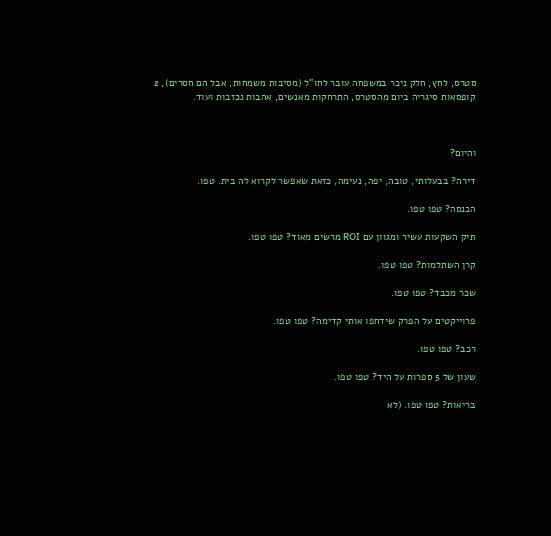סטרס, לחץ, חלק ניכר במשפחה עובר לחו"ל (מסיבות משמחות, אבל הם חסרים), 2 קופסאות סיגריה ביום מהסטרס, התרחקות מאנשים, אהבות נכזבות ועוד.



והיום?

דירה? בבעלותי, טובה, יפה, נעימה, כזאת שאפשר לקרוא לה בית. טפו.

הכנסה? טפו טפו.

תיק השקעות עשיר ומגוון עם ROI מרשים מאוד? טפו טפו.

קרן השתלמות? טפו טפו.

שכר מכבד? טפו טפו.

פרוייקטים על הפרק שידחפו אותי קדימה? טפו טפו.

רכב? טפו טפו.

שעון של 5 ספרות על היד? טפו טפו.

בריאות? טפו טפו. (לא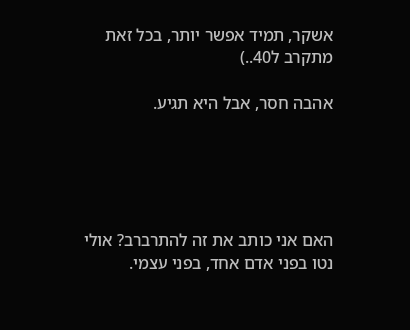אשקר, תמיד אפשר יותר, בכל זאת מתקרב ל40..)

אהבה חסר, אבל היא תגיע.





האם אני כותב את זה להתרברב? אולי נטו בפני אדם אחד, בפני עצמי.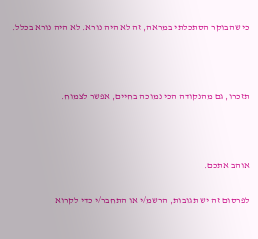כי שהבוקר הסתכלתי במראה, זה לא היה נורא. לא היה נורא בכלל.



תזכרו, גם מהנקודה הכי נמוכה בחיים, אפשר לצמוח.



אוהב אתכם.

לפרסום זה יש תגובות, הרשמ/י או התחבר/י כדי לקרוא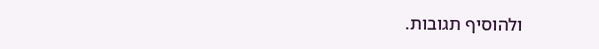ולהוסיף תגובות.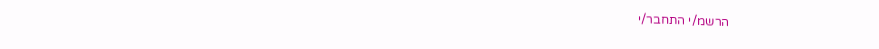הרשמ/י התחבר/י